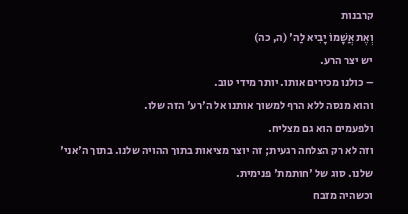קרבנות
וְאֶת אֲשָׁמוֹ יָבִיא לַה' (ה, כה)
יש יצר הרע.
– כולנו מכירים אותו. יותר מידי טוב.
והוא מנסה ללא הרף למשוך אותנו אל ה'רע' הזה שלו.
ולפעמים הוא גם מצליח.
וזה לא רק הצלחה רגעית; זה יוצר מציאות בתוך ההויה שלנו. בתוך ה'אני' שלנו. סוג של 'חותמת' פנימית.
וכשהיה מזבח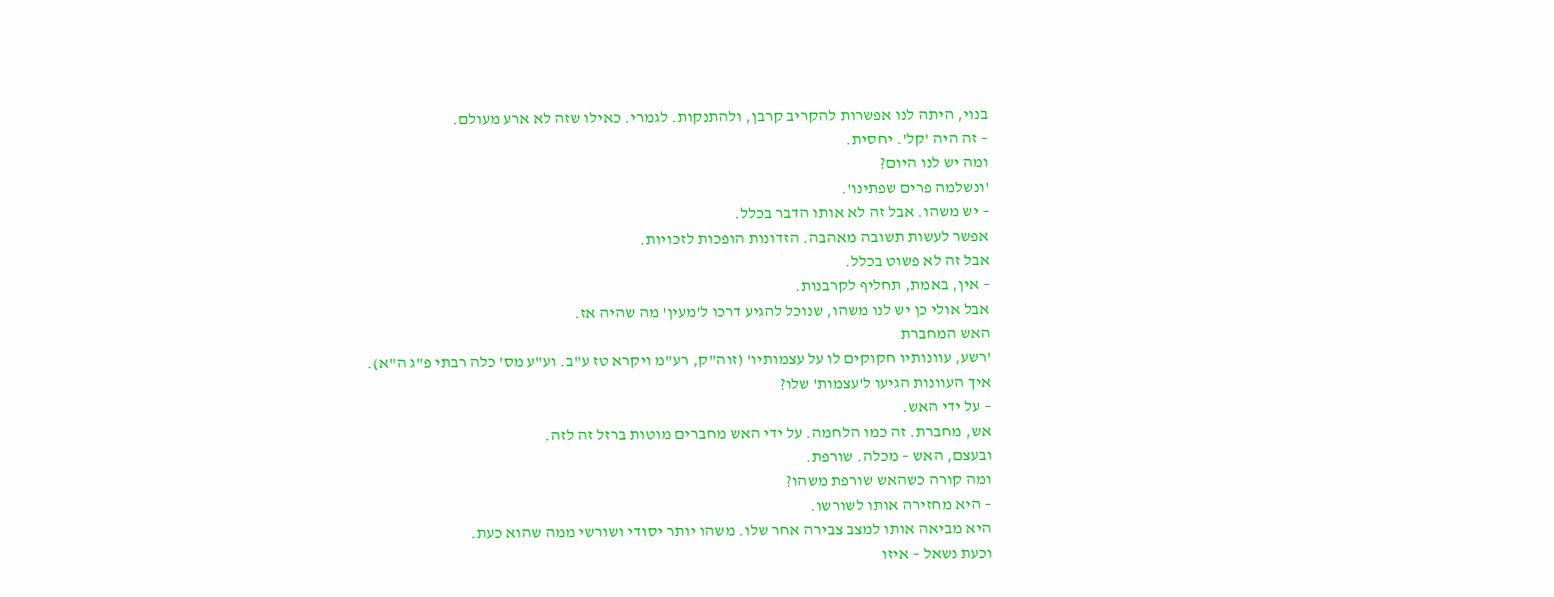בנוי, היתה לנו אפשרות להקריב קרבן, ולהתנקות. לגמרי. כאילו שזה לא ארע מעולם.
– זה היה 'קל'. יחסית.
ומה יש לנו היום?
'ונשלמה פרים שפתינו'.
– יש משהו. אבל זה לא אותו הדבר בכלל.
אפשר לעשות תשובה מאהבה. הזדונות הופכות לזכויות.
אבל זה לא פשוט בכלל.
– אין, באמת, תחליף לקרבנות.
אבל אולי כן יש לנו משהו, שנוכל להגיע דרכו ל'מעין' מה שהיה אז.
האש המחברת
'רשע, עוונותיו חקוקים לו על עצמותיו' (זוה"ק, רע"מ ויקרא טז ע"ב. וע"ע מס' כלה רבתי פ"ג ה"א).
איך העוונות הגיעו ל'עצמות' שלו?
– על ידי האש.
אש, מחברת. זה כמו הלחמה. על ידי האש מחברים מוטות ברזל זה לזה.
ובעצם, האש – מכלה. שורפת.
ומה קורה כשהאש שורפת משהו?
– היא מחזירה אותו לשורשו.
היא מביאה אותו למצב צבירה אחר שלו. משהו יותר יסודי ושורשי ממה שהוא כעת.
וכעת נשאל – איזו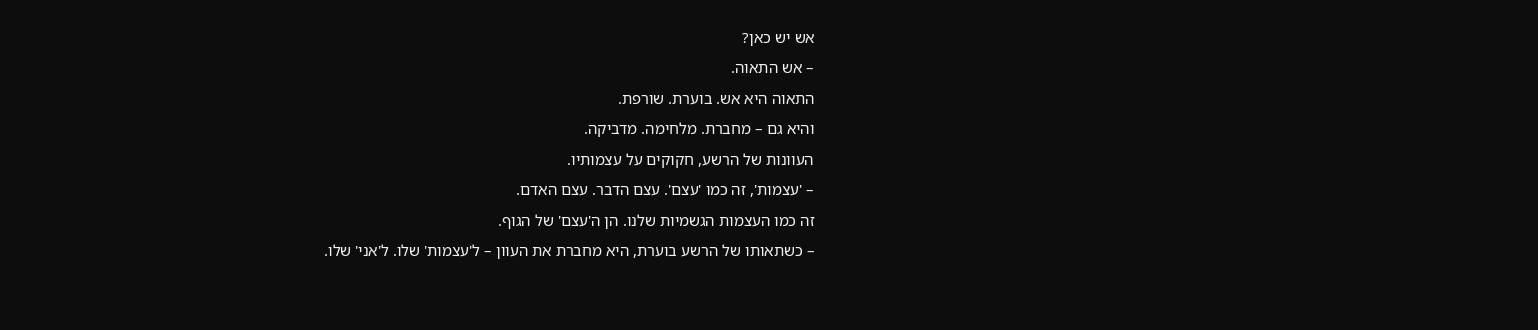אש יש כאן?
– אש התאוה.
התאוה היא אש. בוערת. שורפת.
והיא גם – מחברת. מלחימה. מדביקה.
העוונות של הרשע, חקוקים על עצמותיו.
– 'עצמות', זה כמו 'עצם'. עצם הדבר. עצם האדם.
זה כמו העצמות הגשמיות שלנו. הן ה'עצם' של הגוף.
– כשתאותו של הרשע בוערת, היא מחברת את העוון – ל'עצמות' שלו. ל'אני' שלו.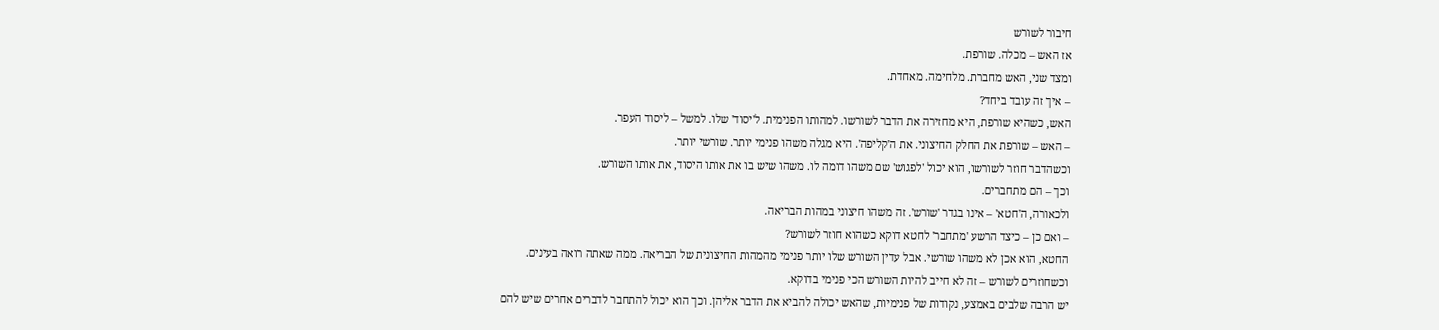חיבור לשורש
אז האש – מכלה. שורפת.
ומצד שני, האש מחברת. מלחימה. מאחדת.
– איך זה עובד ביחד?
האש, כשהיא שורפת, היא מחזירה את הדבר לשורשו. למהותו הפנימית. ל'יסוד' שלו. למשל – ליסוד העפר.
– האש – שורפת את החלק החיצוני. את ה'קליפה'. היא מגלה משהו פנימי יותר. שורשי יותר.
וכשהדבר חוזר לשורשו, הוא יכול 'לפגוש' שם משהו דומה לו. משהו שיש בו את אותו היסוד, את אותו השורש.
וכך – הם מתחברים.
ולכאורה, ה'חטא' – אינו בגדר 'שורש'. זה משהו חיצוני במהות הבריאה.
– ואם כן – כיצד הרשע 'מתחבר' לחטא דוקא כשהוא חוזר לשורש?
החטא, הוא אכן לא משהו שורשי. אבל עדין השורש שלו יותר פנימי מהמהות החיצונית של הבריאה. ממה שאתה רואה בעינים.
וכשחוזרים לשורש – זה לא חייב להיות השורש הכי פנימי בדוקא.
יש הרבה שלבים באמצע, נקודות של פנימיות, שהאש יכולה להביא את הדבר אליהן. וכך הוא יכול להתחבר לדברים אחרים שיש להם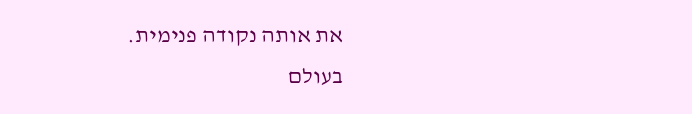את אותה נקודה פנימית.
בעולם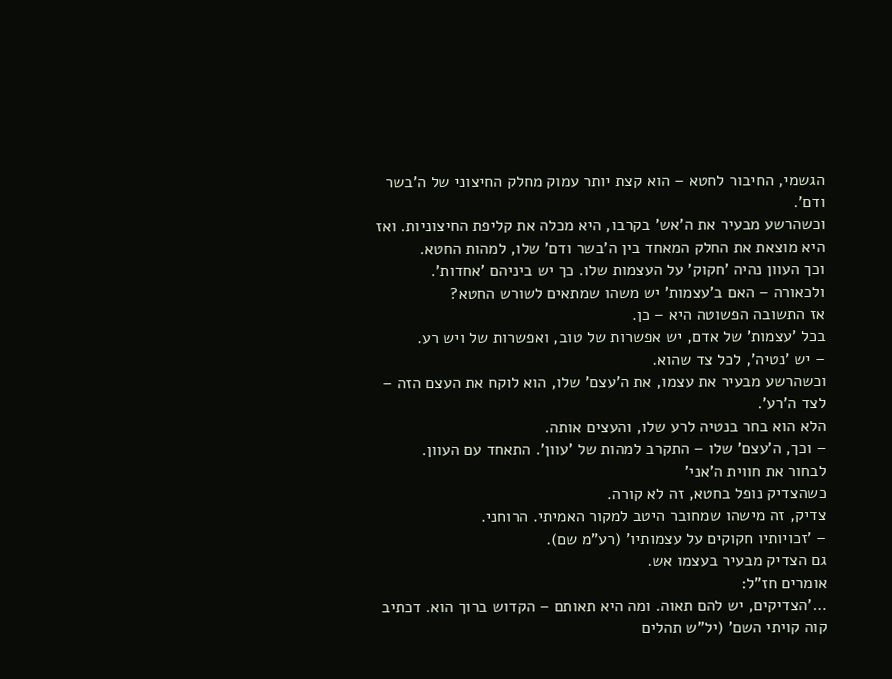הגשמי, החיבור לחטא – הוא קצת יותר עמוק מחלק החיצוני של ה'בשר ודם'.
וכשהרשע מבעיר את ה'אש' בקרבו, היא מכלה את קליפת החיצוניות. ואז היא מוצאת את החלק המאחד בין ה'בשר ודם' שלו, למהות החטא.
וכך העוון נהיה 'חקוק' על העצמות שלו. כך יש ביניהם 'אחדות'.
ולכאורה – האם ב'עצמות' יש משהו שמתאים לשורש החטא?
אז התשובה הפשוטה היא – כן.
בכל 'עצמות' של אדם, יש אפשרות של טוב, ואפשרות של ויש רע.
– יש 'נטיה', לכל צד שהוא.
וכשהרשע מבעיר את עצמו, את ה'עצם' שלו, הוא לוקח את העצם הזה – לצד ה'רע'.
הלא הוא בחר בנטיה לרע שלו, והעצים אותה.
– וכך, ה'עצם' שלו – התקרב למהות של 'עוון'. התאחד עם העוון.
לבחור את חווית ה'אני'
כשהצדיק נופל בחטא, זה לא קורה.
צדיק, זה מישהו שמחובר היטב למקור האמיתי. הרוחני.
– 'זכויותיו חקוקים על עצמותיו' (רע"מ שם).
גם הצדיק מבעיר בעצמו אש.
אומרים חז"ל:
…'הצדיקים, יש להם תאוה. ומה היא תאותם – הקדוש ברוך הוא. דכתיב קוה קויתי השם' (יל"ש תהלים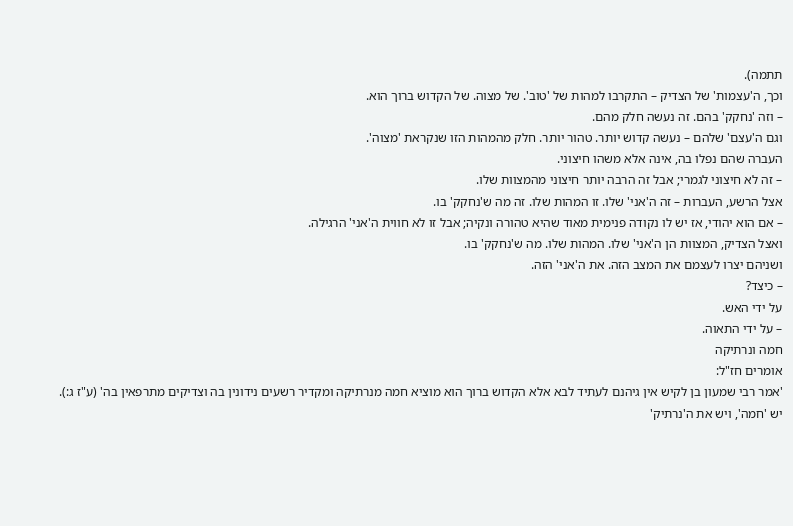תתמה).
וכך, ה'עצמות' של הצדיק – התקרבו למהות של 'טוב'. של מצוה. של הקדוש ברוך הוא.
– וזה 'נחקק' בהם. זה נעשה חלק מהם.
וגם ה'עצם' שלהם – נעשה קדוש יותר. טהור יותר. חלק מהמהות הזו שנקראת 'מצוה'.
העברה שהם נפלו בה, אינה אלא משהו חיצוני.
– זה לא חיצוני לגמרי; אבל זה הרבה יותר חיצוני מהמצוות שלו.
אצל הרשע, העברות – זה ה'אני' שלו. זו המהות שלו. זה מה ש'נחקק' בו.
– אם הוא יהודי, אז יש לו נקודה פנימית מאוד שהיא טהורה ונקיה; אבל זו לא חווית ה'אני' הרגילה.
ואצל הצדיק, המצוות הן ה'אני' שלו. המהות שלו. מה ש'נחקק' בו.
ושניהם יצרו לעצמם את המצב הזה. את ה'אני' הזה.
– כיצד?
על ידי האש.
– על ידי התאוה.
חמה ונרתיקה
אומרים חז"ל:
'אמר רבי שמעון בן לקיש אין גיהנם לעתיד לבא אלא הקדוש ברוך הוא מוציא חמה מנרתיקה ומקדיר רשעים נידונין בה וצדיקים מתרפאין בה' (ע"ז ג:).
יש 'חמה', ויש את ה'נרתיק'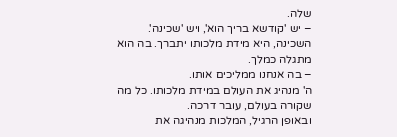שלה.
– יש 'קודשא בריך הוא', ויש 'שכינה'.
השכינה, היא מידת מלכותו יתברך. בה הוא מתגלה כמלך.
– בה אנחנו ממליכים אותו.
ה' מנהיג את העולם במידת מלכותו. כל מה שקורה בעולם, עובר דרכה.
ובאופן הרגיל, המלכות מנהיגה את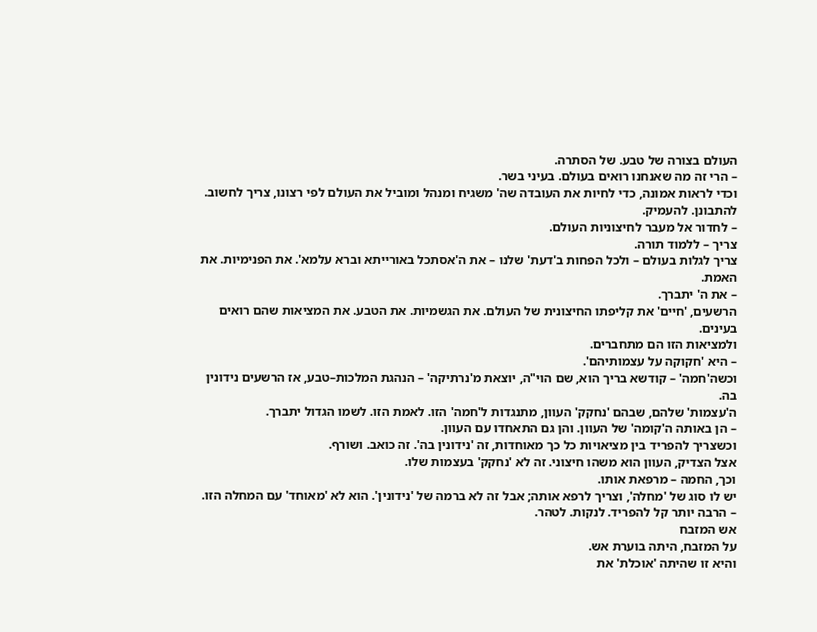העולם בצורה של טבע. של הסתרה.
– הרי זה מה שאנחנו רואים בעולם. בעיני בשר.
וכדי לראות אמונה, כדי לחיות את העובדה שה' משגיח ומנהל ומוביל את העולם לפי רצונו, צריך לחשוב. להתבונן. להעמיק.
– לחדור אל מעבר לחיצוניות העולם.
צריך – ללמוד תורה.
צריך לגלות בעולם – ולכל הפחות ב'דעת' שלנו – את ה'אסתכל באורייתא וברא עלמא'. את הפנימיות. את האמת.
– את ה' יתברך.
הרשעים, 'חיים' את קליפתו החיצונית של העולם. את הגשמיות. את הטבע. את המציאות שהם רואים בעינים.
ולמציאות הזו הם מתחברים.
– היא 'חקוקה על עצמותיהם'.
וכשה'חמה' – קודשא בריך הוא, שם הוי"ה, יוצאת מ'נרתיקה' – הנהגת המלכות–טבע, אז הרשעים נידונין בה.
ה'עצמות' שלהם, שבהם 'נחקק' העוון, מתנגדות ל'חמה' הזו. לאמת הזו. לשמו הגדול יתברך.
– הן באותה ה'קומה' של העוון. והן גם התאחדו עם העוון.
וכשצריך להפריד בין מציאויות כל כך מאוחדות, זה 'נידונין בה'. זה כואב. ושורף.
אצל הצדיק, העוון הוא משהו חיצוני. זה לא 'נחקק' בעצמות שלו.
וכך, החמה – מרפאת אותו.
יש לו סוג של 'מחלה', וצריך לרפא אותה; אבל זה לא ברמה של 'נידונין'. הוא לא 'מאוחד' עם המחלה הזו.
– הרבה יותר קל להפריד. לנקות. לטהר.
אש המזבח
על המזבח, היתה בוערת אש.
והיא זו שהיתה 'אוכלת' את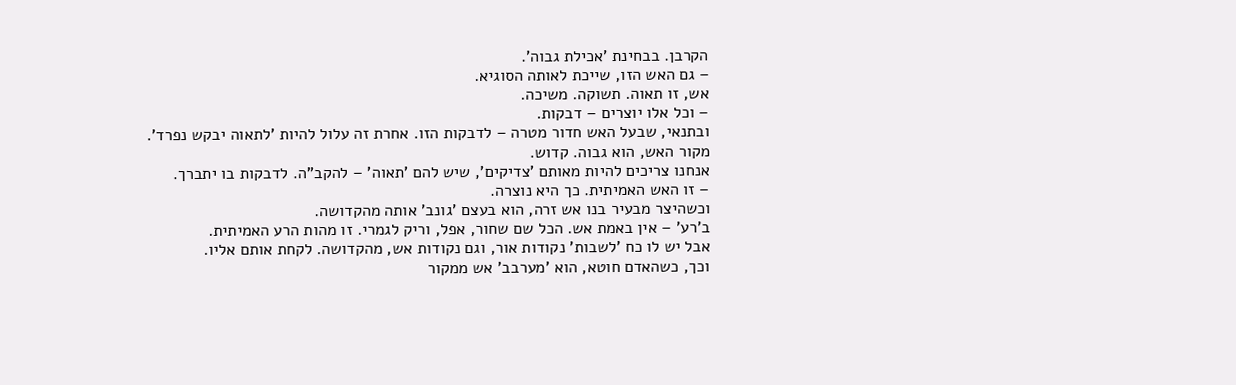הקרבן. בבחינת 'אכילת גבוה'.
– גם האש הזו, שייכת לאותה הסוגיא.
אש, זו תאוה. תשוקה. משיכה.
– וכל אלו יוצרים – דבקות.
ובתנאי, שבעל האש חדור מטרה – לדבקות הזו. אחרת זה עלול להיות 'לתאוה יבקש נפרד'.
מקור האש, הוא גבוה. קדוש.
אנחנו צריכים להיות מאותם 'צדיקים', שיש להם 'תאוה' – להקב"ה. לדבקות בו יתברך.
– זו האש האמיתית. כך היא נוצרה.
וכשהיצר מבעיר בנו אש זרה, הוא בעצם 'גונב' אותה מהקדושה.
ב'רע' – אין באמת אש. הכל שם שחור, אפל, וריק לגמרי. זו מהות הרע האמיתית.
אבל יש לו כח 'לשבות' נקודות אור, וגם נקודות אש, מהקדושה. לקחת אותם אליו.
וכך, כשהאדם חוטא, הוא 'מערבב' אש ממקור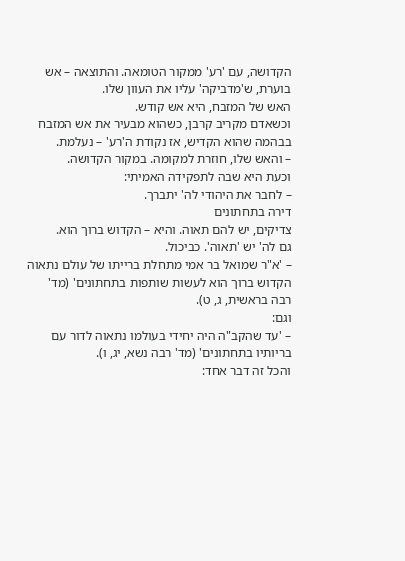הקדושה, עם 'רע' ממקור הטומאה. והתוצאה – אש בוערת, ש'מדביקה' עליו את העוון שלו.
האש של המזבח, היא אש קודש.
וכשאדם מקריב קרבן, כשהוא מבעיר את אש המזבח בבהמה שהוא הקדיש, אז נקודת ה'רע' – נעלמת.
– והאש שלו, חוזרת למקומה. במקור הקדושה.
וכעת היא שבה לתפקידה האמיתי:
– לחבר את היהודי לה' יתברך.
דירה בתחתונים
צדיקים, יש להם תאוה. והיא – הקדוש ברוך הוא.
גם לה' יש 'תאוה'. כביכול.
– 'א"ר שמואל בר אמי מתחלת ברייתו של עולם נתאוה הקדוש ברוך הוא לעשות שותפות בתחתונים' (מד' רבה בראשית, ג, ט).
וגם:
– 'עד שהקב"ה היה יחידי בעולמו נתאוה לדור עם בריותיו בתחתונים' (מד' רבה נשא, יג, ו).
והכל זה דבר אחד: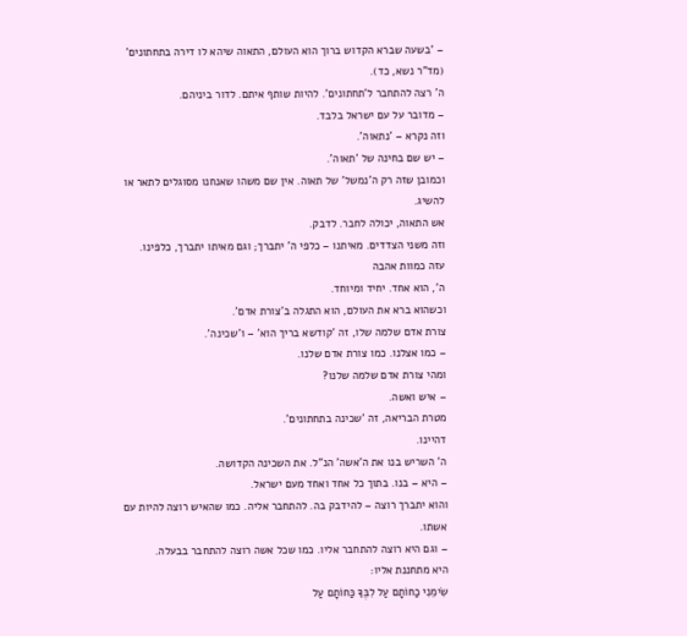– 'בשעה שברא הקדוש ברוך הוא העולם, התאוה שיהא לו דירה בתחתונים' (מד"ר נשא, כד).
ה' רצה להתחבר ל'תחתונים'. להיות שותף איתם. לדור ביניהם.
– מדובר על עם ישראל בלבד.
וזה נקרא – 'נתאוה'.
– יש שם בחינה של 'תאוה'.
וכמובן שזה רק ה'נמשל' של תאוה. אין שם משהו שאנחנו מסוגלים לתאר או להשיג.
אש התאוה, יכולה לחבר. לדבק.
וזה משני הצדדים. מאיתנו – כלפי ה' יתברך; וגם מאיתו יתברך, כלפינו.
עזה כמוות אהבה
ה', הוא אחד. יחיד ומיוחד.
וכשהוא ברא את העולם, הוא התגלה ב'צורת אדם'.
צורת אדם שלמה שלו, זה 'קודשא בריך הוא' – ו'שכינה'.
– כמו אצלנו. כמו צורת אדם שלנו.
ומהי צורת אדם שלמה שלנו?
– איש ואשה.
מטרת הבריאה, זה 'שכינה בתחתונים'.
דהיינו.
ה' השריש בנו את ה'אשה' הנ"ל. את השכינה הקדושה.
– היא – בנו. בתוך כל אחד ואחד מעם ישראל.
והוא יתברך רוצה – להידבק בה. להתחבר אליה. כמו שהאיש רוצה להיות עם אשתו.
– וגם היא רוצה להתחבר אליו. כמו שכל אשה רוצה להתחבר בבעלה.
היא מתחננת אליו:
שִׂימֵנִי כַחוֹתָם עַל לִבֶּךָ כַּחוֹתָם עַל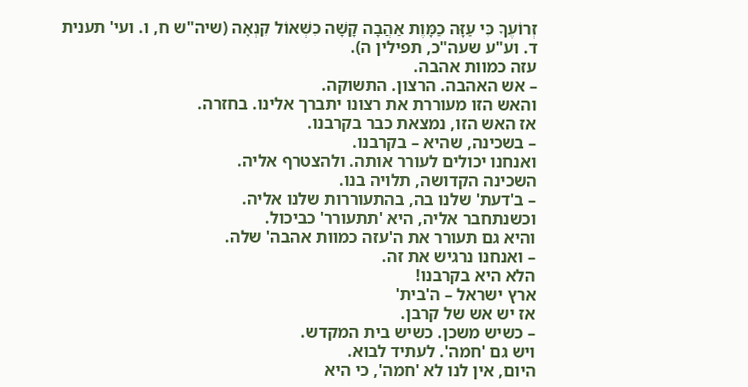זְרוֹעֶךָ כִּי עַזָּה כַמָּוֶת אַהֲבָה קָשָׁה כִשְׁאוֹל קִנְאָה (שיה"ש ח, ו. ועי' תענית ד. וע"ע שעה"כ, תפילין ה).
עזה כמוות אהבה.
– אש האהבה. הרצון. התשוקה.
והאש הזו מעוררת את רצונו יתברך אלינו. בחזרה.
אז האש הזו, נמצאת כבר בקרבנו.
– בשכינה, שהיא – בקרבנו.
ואנחנו יכולים לעורר אותה. ולהצטרף אליה.
השכינה הקדושה, תלויה בנו.
– ב'דעת' שלנו בה, בהתעוררות שלנו אליה.
וכשנתחבר אליה, היא 'תתעורר' כביכול.
והיא גם תעורר את ה'עזה כמוות אהבה' שלה.
– ואנחנו נרגיש את זה.
הלא היא בקרבנו!
ארץ ישראל – ה'בית'
אז יש אש של קרבן.
– כשיש משכן. כשיש בית המקדש.
ויש גם 'חמה'. לעתיד לבוא.
היום, אין לנו לא 'חמה', כי היא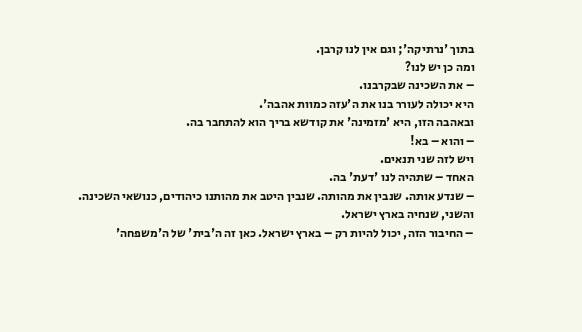בתוך 'נרתיקה'; וגם אין לנו קרבן.
ומה כן יש לנו?
– את השכינה שבקרבנו.
היא יכולה לעורר בנו את ה'עזה כמוות אהבה'.
ובאהבה הזו, היא 'מזמינה' את קודשא בריך הוא להתחבר בה.
– והוא – בא!
ויש לזה שני תנאים.
האחד – שתהיה לנו 'דעת' בה.
– שנדע אותה. שנבין את מהותה. שנבין היטב את מהותנו כיהודים, כנושאי השכינה.
והשני, שנחיה בארץ ישראל.
– החיבור הזה, יכול להיות רק – בארץ ישראל. כאן זה ה'בית' של ה'משפחה'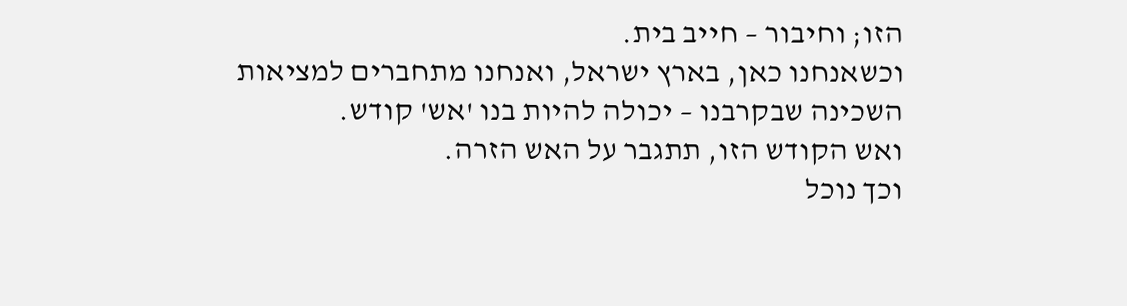הזו; וחיבור – חייב בית.
וכשאנחנו כאן, בארץ ישראל, ואנחנו מתחברים למציאות השכינה שבקרבנו – יכולה להיות בנו 'אש' קודש.
ואש הקודש הזו, תתגבר על האש הזרה.
וכך נוכל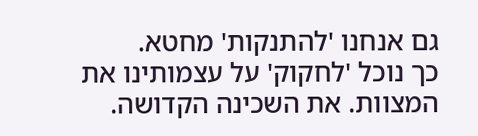גם אנחנו 'להתנקות' מחטא.
כך נוכל 'לחקוק' על עצמותינו את המצוות. את השכינה הקדושה.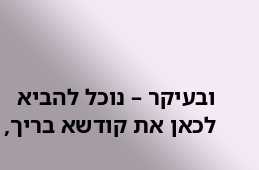ובעיקר – נוכל להביא לכאן את קודשא בריך,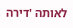לאותה 'דירה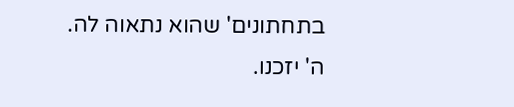בתחתונים' שהוא נתאוה לה.
ה' יזכנו.